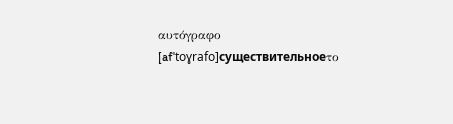αυτόγραφο
[afˈtoɣrafo]существительноеτο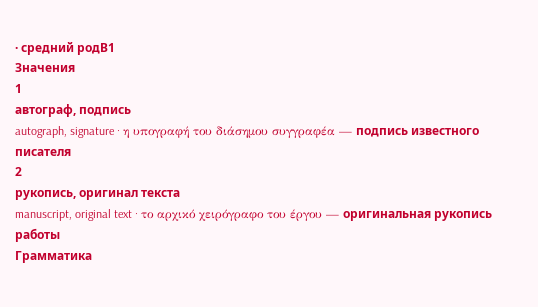· средний родB1
Значения
1
автограф, подпись
autograph, signature · η υπογραφή του διάσημου συγγραφέα — подпись известного писателя
2
рукопись, оригинал текста
manuscript, original text · το αρχικό χειρόγραφο του έργου — оригинальная рукопись работы
Грамматика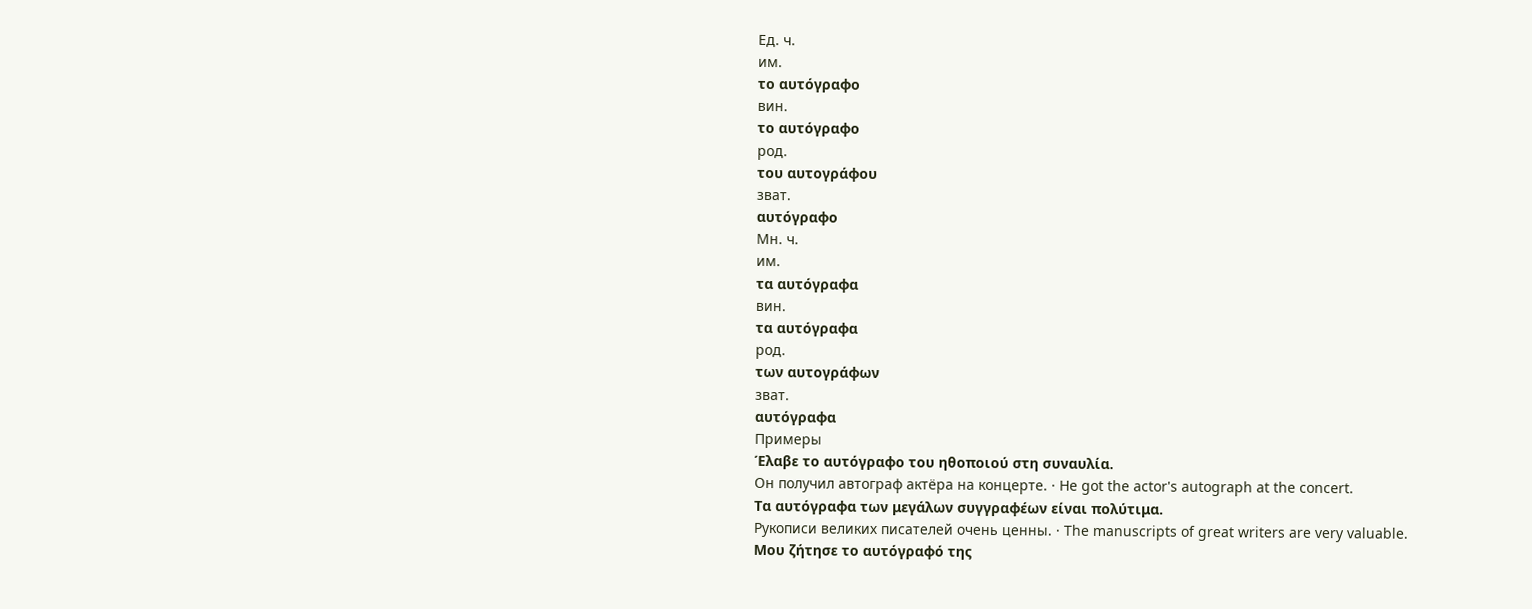Ед. ч.
им.
το αυτόγραφο
вин.
το αυτόγραφο
род.
του αυτογράφου
зват.
αυτόγραφο
Мн. ч.
им.
τα αυτόγραφα
вин.
τα αυτόγραφα
род.
των αυτογράφων
зват.
αυτόγραφα
Примеры
Έλαβε το αυτόγραφο του ηθοποιού στη συναυλία.
Он получил автограф актёра на концерте. · He got the actor's autograph at the concert.
Τα αυτόγραφα των μεγάλων συγγραφέων είναι πολύτιμα.
Рукописи великих писателей очень ценны. · The manuscripts of great writers are very valuable.
Μου ζήτησε το αυτόγραφό της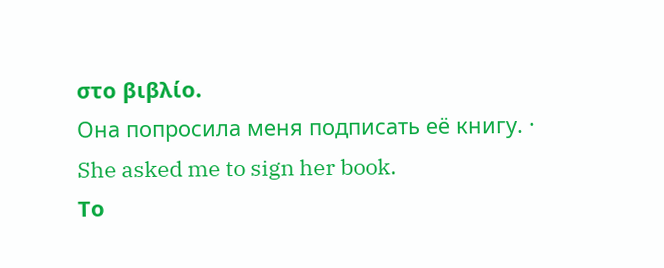στο βιβλίο.
Она попросила меня подписать её книгу. · She asked me to sign her book.
Το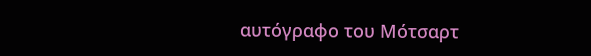αυτόγραφο του Μότσαρτ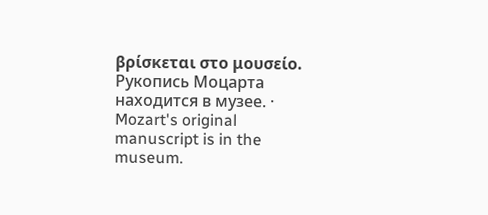βρίσκεται στο μουσείο.
Рукопись Моцарта находится в музее. · Mozart's original manuscript is in the museum.